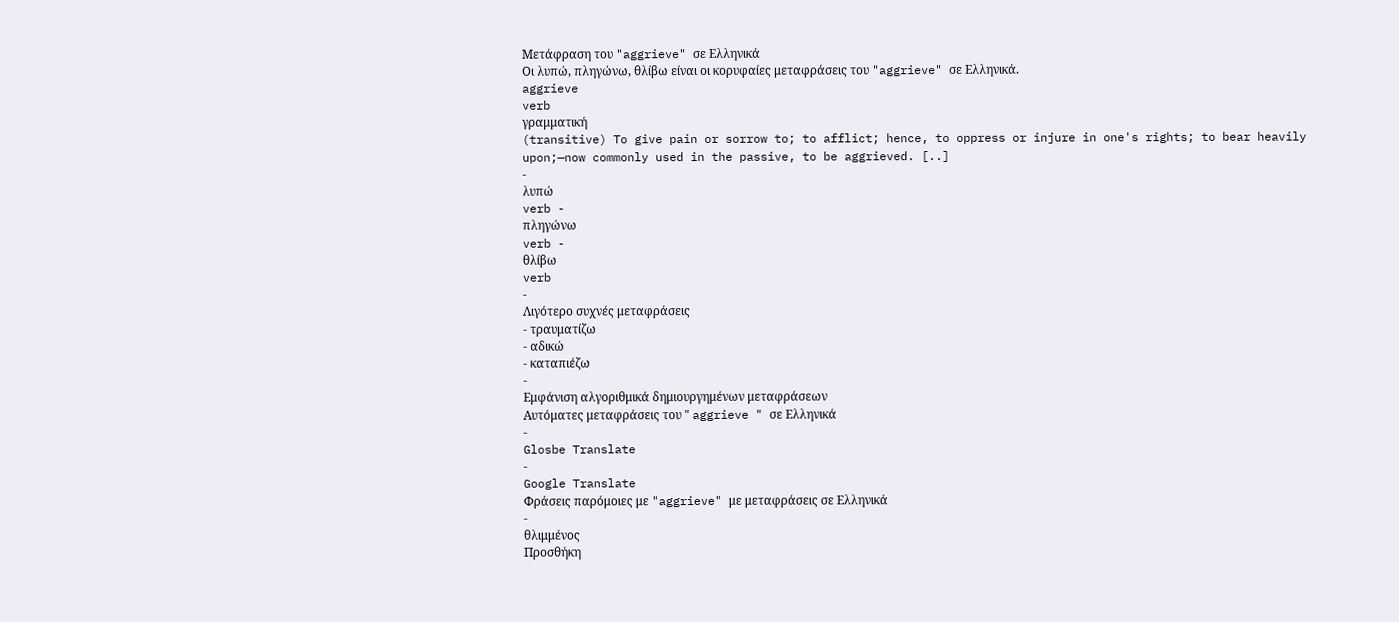Μετάφραση του "aggrieve" σε Ελληνικά
Οι λυπώ, πληγώνω, θλίβω είναι οι κορυφαίες μεταφράσεις του "aggrieve" σε Ελληνικά.
aggrieve
verb
γραμματική
(transitive) To give pain or sorrow to; to afflict; hence, to oppress or injure in one's rights; to bear heavily upon;—now commonly used in the passive, to be aggrieved. [..]
-
λυπώ
verb -
πληγώνω
verb -
θλίβω
verb
-
Λιγότερο συχνές μεταφράσεις
- τραυματίζω
- αδικώ
- καταπιέζω
-
Εμφάνιση αλγοριθμικά δημιουργημένων μεταφράσεων
Αυτόματες μεταφράσεις του " aggrieve " σε Ελληνικά
-
Glosbe Translate
-
Google Translate
Φράσεις παρόμοιες με "aggrieve" με μεταφράσεις σε Ελληνικά
-
θλιμμένος
Προσθήκη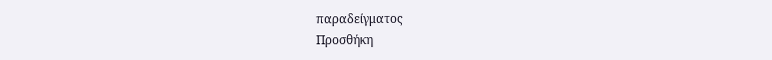παραδείγματος
Προσθήκη